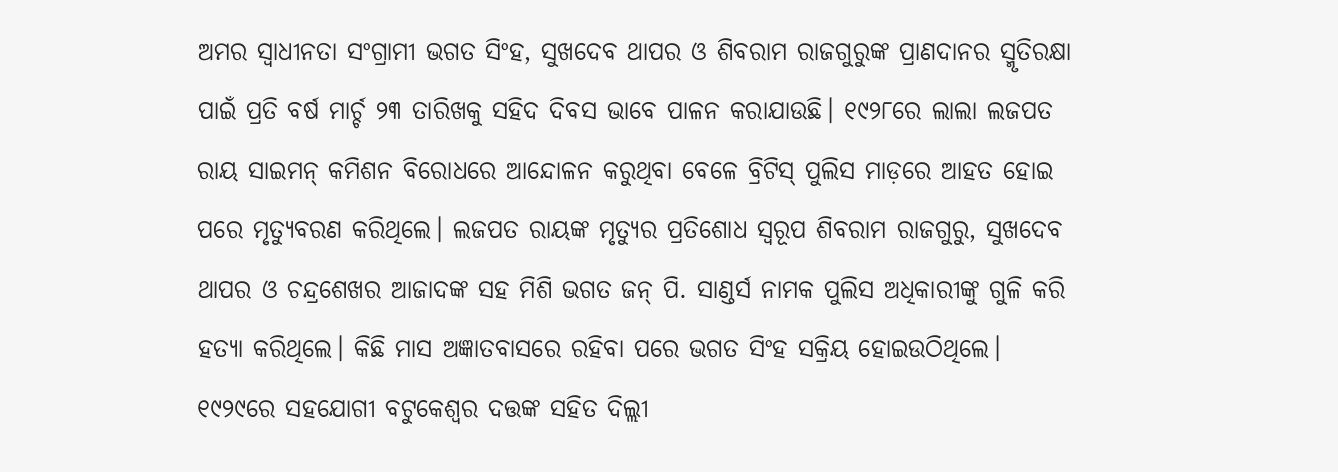ଅମର ସ୍ବାଧୀନତା ସଂଗ୍ରାମୀ ଭଗତ ସିଂହ, ସୁଖଦେବ ଥାପର ଓ ଶିବରାମ ରାଜଗୁରୁଙ୍କ ପ୍ରାଣଦାନର ସ୍ମୃତିରକ୍ଷା ପାଇଁ ପ୍ରତି ବର୍ଷ ମାର୍ଚ୍ଚ ୨୩ ତାରିଖକୁ ସହିଦ ଦିବସ ଭାବେ ପାଳନ କରାଯାଉଛି। ୧୯୨୮ରେ ଲାଲା ଲଜପତ ରାୟ ସାଇମନ୍ କମିଶନ ବିରୋଧରେ ଆନ୍ଦୋଳନ କରୁଥିବା ବେଳେ ବ୍ରିଟିସ୍ ପୁଲିସ ମାଡ଼ରେ ଆହତ ହୋଇ ପରେ ମୃତ୍ୟୁବରଣ କରିଥିଲେ। ଲଜପତ ରାୟଙ୍କ ମୃତ୍ୟୁର ପ୍ରତିଶୋଧ ସ୍ବରୂପ ଶିବରାମ ରାଜଗୁରୁ, ସୁଖଦେବ ଥାପର ଓ ଚନ୍ଦ୍ରଶେଖର ଆଜାଦଙ୍କ ସହ ମିଶି ଭଗତ ଜନ୍ ପି. ସାଣ୍ଡର୍ସ ନାମକ ପୁଲିସ ଅଧିକାରୀଙ୍କୁ ଗୁଳି କରି ହତ୍ୟା କରିଥିଲେ। କିଛି ମାସ ଅଜ୍ଞାତବାସରେ ରହିବା ପରେ ଭଗତ ସିଂହ ସକ୍ରିୟ ହୋଇଉଠିଥିଲେ। ୧୯୨୯ରେ ସହଯୋଗୀ ବଟୁକେଶ୍ବର ଦତ୍ତଙ୍କ ସହିତ ଦିଲ୍ଲୀ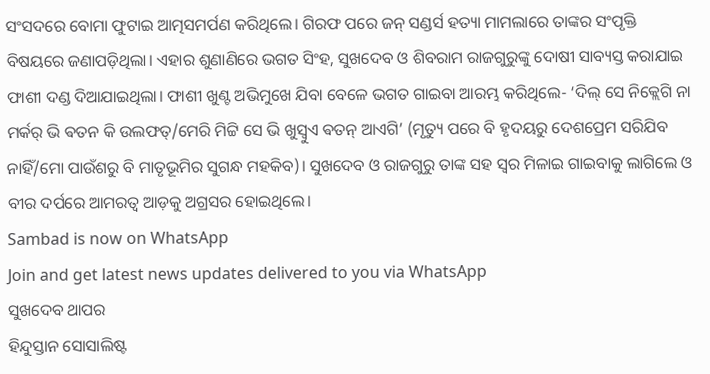ସଂସଦରେ ବୋମା ଫୁଟାଇ ଆତ୍ମସମର୍ପଣ କରିଥିଲେ। ଗିରଫ ପରେ ଜନ୍ ସଣ୍ଡର୍ସ ହତ୍ୟା ମାମଲାରେ ତାଙ୍କର ସଂପୃକ୍ତି ବିଷୟରେ ଜଣାପଡ଼ିଥିଲା। ଏହାର ଶୁଣାଣିରେ ଭଗତ ସିଂହ, ସୁଖଦେବ ଓ ଶିବରାମ ରାଜଗୁରୁଙ୍କୁ ଦୋଷୀ ସାବ୍ୟସ୍ତ କରାଯାଇ ଫାଶୀ ଦଣ୍ଡ ଦିଆଯାଇଥିଲା। ଫାଶୀ ଖୁଣ୍ଟ ଅଭିମୁଖେ ଯିବା ବେଳେ ଭଗତ ଗାଇବା ଆରମ୍ଭ କରିଥିଲେ- ‘ଦିଲ୍ ସେ ନିକ୍ଲେଗି ନା ମର୍କର୍ ଭି ଵତନ କି ଉଲଫତ୍/ମେରି ମିଟ୍ଟି ସେ ଭି ଖୁସ୍ବୁଏ ଵତନ୍ ଆଏଗି’ (ମୃତ୍ୟୁ ପରେ ବି ହୃଦୟରୁ ଦେଶପ୍ରେମ ସରିଯିବ ନାହିଁ/ମୋ ପାଉଁଶରୁ ବି ମାତୃଭୂମିର ସୁଗନ୍ଧ ମହକିବ)। ସୁଖଦେବ ଓ ରାଜଗୁରୁ ତାଙ୍କ ସହ ସ୍ବର ମିଳାଇ ଗାଇବାକୁ ଲାଗିଲେ ଓ ବୀର ଦର୍ପରେ ଆମରତ୍ବ ଆଡ଼କୁ ଅଗ୍ରସର ହୋଇଥିଲେ।
Sambad is now on WhatsApp
Join and get latest news updates delivered to you via WhatsApp
ସୁଖଦେବ ଥାପର
ହିନ୍ଦୁସ୍ତାନ ସୋସାଲିଷ୍ଟ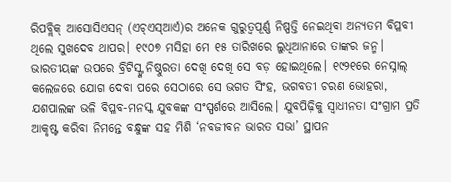ରିପବ୍ଲିକ୍ ଆସୋସିଏସନ୍ (ଏଚ୍ଏସ୍ଆର୍ଏ)ର ଅନେକ ଗୁରୁତ୍ବପୂର୍ଣ୍ଣ ନିଷ୍ପତ୍ତି ନେଇଥିବା ଅନ୍ୟତମ ବିପ୍ଳବୀ ଥିଲେ ସୁଖଦେବ ଥାପର। ୧୯୦୭ ମସିହା ମେ ୧୫ ତାରିଖରେ ଲୁଧିଆନାରେ ତାଙ୍କର ଜନ୍ମ। ଭାରତୀୟଙ୍କ ଉପରେ ବ୍ରିଟିସ୍ଙ୍କ ନିଷ୍ଠୁରତା ଦେଖି ଦେଖି ସେ ବଡ଼ ହୋଇଥିଲେ। ୧୯୨୧ରେ ନେସ୍ନାଲ୍ କଲେଜରେ ଯୋଗ ଦେବା ପରେ ସେଠାରେ ସେ ଭଗତ ସିଂହ, ଭଗବତୀ ଚରଣ ଭୋହରା, ଯଶପାଲଙ୍କ ଭଳି ବିପ୍ଳବ-ମନସ୍କ ଯୁବକଙ୍କ ସଂସ୍ପର୍ଶରେ ଆସିଲେ। ଯୁବପିଢ଼ିକୁ ସ୍ବାଧୀନତା ସଂଗ୍ରାମ ପ୍ରତି ଆକୃଷ୍ଟ କରିବା ନିମନ୍ତେ ବନ୍ଧୁଙ୍କ ସହ ମିଶି ‘ନବଜୀବନ ଭାରତ ସଭା’ ସ୍ଥାପନ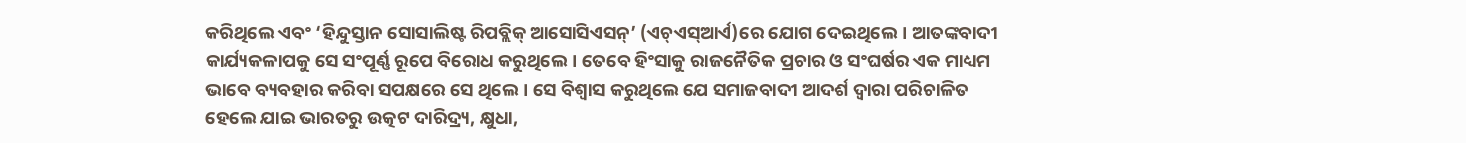କରିଥିଲେ ଏବଂ ‘ହିନ୍ଦୁସ୍ତାନ ସୋସାଲିଷ୍ଟ ରିପବ୍ଲିକ୍ ଆସୋସିଏସନ୍’ (ଏଚ୍ଏସ୍ଆର୍ଏ)ରେ ଯୋଗ ଦେଇଥିଲେ। ଆତଙ୍କବାଦୀ କାର୍ଯ୍ୟକଳାପକୁ ସେ ସଂପୂର୍ଣ୍ଣ ରୂପେ ବିରୋଧ କରୁଥିଲେ। ତେବେ ହିଂସାକୁ ରାଜନୈତିକ ପ୍ରଚାର ଓ ସଂଘର୍ଷର ଏକ ମାଧ୍ୟମ ଭାବେ ବ୍ୟବହାର କରିବା ସପକ୍ଷରେ ସେ ଥିଲେ। ସେ ବିଶ୍ବାସ କରୁଥିଲେ ଯେ ସମାଜବାଦୀ ଆଦର୍ଶ ଦ୍ବାରା ପରିଚାଳିତ ହେଲେ ଯାଇ ଭାରତରୁ ଉତ୍କଟ ଦାରିଦ୍ର୍ୟ, କ୍ଷୁଧା,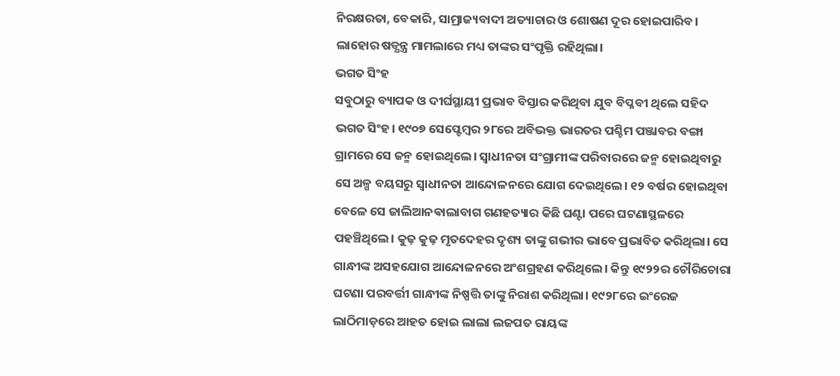ନିରକ୍ଷରତା, ବେକାରି, ସାମ୍ରାଜ୍ୟବାଦୀ ଅତ୍ୟାଚାର ଓ ଶୋଷଣ ଦୂର ହୋଇପାରିବ। ଲାହୋର ଷଡ୍ଯନ୍ତ୍ର ମାମଲାରେ ମଧ୍ୟ ତାଙ୍କର ସଂପୃକ୍ତି ରହିଥିଲା।
ଭଗତ ସିଂହ
ସବୁଠାରୁ ବ୍ୟାପକ ଓ ଦୀର୍ଘସ୍ଥାୟୀ ପ୍ରଭାବ ବିସ୍ତାର କରିଥିବା ଯୁବ ବିପ୍ଳବୀ ଥିଲେ ସହିଦ ଭଗତ ସିଂହ। ୧୯୦୭ ସେପ୍ଟେମ୍ବର ୨୮ରେ ଅବିଭକ୍ତ ଭାରତର ପଶ୍ଚିମ ପଞ୍ଜାବର ବଙ୍ଗା ଗ୍ରାମରେ ସେ ଜନ୍ମ ହୋଇଥିଲେ। ସ୍ବାଧୀନତା ସଂଗ୍ରାମୀଙ୍କ ପରିବାରରେ ଜନ୍ମ ହୋଇଥିବାରୁ ସେ ଅଳ୍ପ ବୟସରୁ ସ୍ବାଧୀନତା ଆନ୍ଦୋଳନରେ ଯୋଗ ଦେଇଥିଲେ। ୧୨ ବର୍ଷର ହୋଇଥିବା ବେଳେ ସେ ଜାଲିଆନଵାଲାବାଗ ଗଣହତ୍ୟାର କିଛି ଘଣ୍ଟା ପରେ ଘଟଣାସ୍ଥଳରେ ପହଞ୍ଚିଥିଲେ। କୁଢ଼ କୁଢ଼ ମୃତଦେହର ଦୃଶ୍ୟ ତାଙ୍କୁ ଗଭୀର ଭାବେ ପ୍ରଭାବିତ କରିଥିଲା। ସେ ଗାନ୍ଧୀଙ୍କ ଅସହଯୋଗ ଆନ୍ଦୋଳନରେ ଅଂଶଗ୍ରହଣ କରିଥିଲେ। କିନ୍ତୁ ୧୯୨୨ର ଚୌରିଚୋରା ଘଟଣା ପରବର୍ତ୍ତୀ ଗାନ୍ଧୀଙ୍କ ନିଷ୍ପତ୍ତି ତାଙ୍କୁ ନିରାଶ କରିଥିଲା। ୧୯୨୮ରେ ଇଂରେଜ ଲାଠିମାଡ଼ରେ ଆହତ ହୋଇ ଲାଲା ଲଜପତ ରାୟଙ୍କ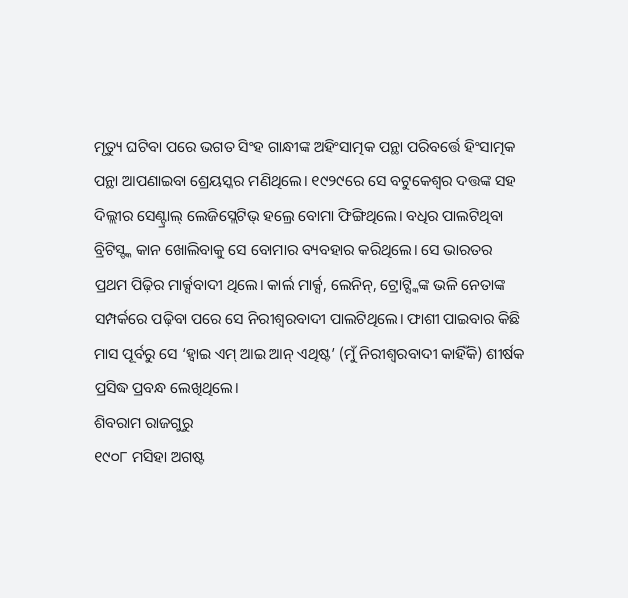ମୃତ୍ୟୁ ଘଟିବା ପରେ ଭଗତ ସିଂହ ଗାନ୍ଧୀଙ୍କ ଅହିଂସାତ୍ମକ ପନ୍ଥା ପରିବର୍ତ୍ତେ ହିଂସାତ୍ମକ ପନ୍ଥା ଆପଣାଇବା ଶ୍ରେୟସ୍କର ମଣିଥିଲେ। ୧୯୨୯ରେ ସେ ବଟୁକେଶ୍ବର ଦତ୍ତଙ୍କ ସହ ଦିଲ୍ଲୀର ସେଣ୍ଟ୍ରାଲ୍ ଲେଜିସ୍ଲେଟିଭ୍ ହଲ୍ରେ ବୋମା ଫିଙ୍ଗିଥିଲେ। ବଧିର ପାଲଟିଥିବା ବ୍ରିଟିସ୍ଙ୍କ କାନ ଖୋଲିବାକୁ ସେ ବୋମାର ବ୍ୟବହାର କରିଥିଲେ। ସେ ଭାରତର ପ୍ରଥମ ପିଢ଼ିର ମାର୍କ୍ସବାଦୀ ଥିଲେ। କାର୍ଲ ମାର୍କ୍ସ, ଲେନିନ୍, ଟ୍ରୋଟ୍ସ୍କିଙ୍କ ଭଳି ନେତାଙ୍କ ସମ୍ପର୍କରେ ପଢ଼ିବା ପରେ ସେ ନିରୀଶ୍ବରବାଦୀ ପାଲଟିଥିଲେ। ଫାଶୀ ପାଇବାର କିଛି ମାସ ପୂର୍ବରୁ ସେ ‘ହ୍ବାଇ ଏମ୍ ଆଇ ଆନ୍ ଏଥିଷ୍ଟ’ (ମୁଁ ନିରୀଶ୍ବରବାଦୀ କାହିଁକି) ଶୀର୍ଷକ ପ୍ରସିଦ୍ଧ ପ୍ରବନ୍ଧ ଲେଖିଥିଲେ।
ଶିବରାମ ରାଜଗୁରୁ
୧୯୦୮ ମସିହା ଅଗଷ୍ଟ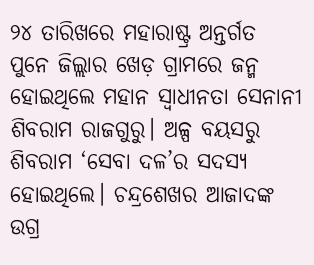୨୪ ତାରିଖରେ ମହାରାଷ୍ଟ୍ର ଅନ୍ତର୍ଗତ ପୁନେ ଜିଲ୍ଲାର ଖେଡ଼ ଗ୍ରାମରେ ଜନ୍ମ ହୋଇଥିଲେ ମହାନ ସ୍ବାଧୀନତା ସେନାନୀ ଶିବରାମ ରାଜଗୁରୁ। ଅଳ୍ପ ବୟସରୁ ଶିବରାମ ‘ସେବା ଦଳ’ର ସଦସ୍ୟ ହୋଇଥିଲେ। ଚନ୍ଦ୍ରଶେଖର ଆଜାଦଙ୍କ ଉଗ୍ର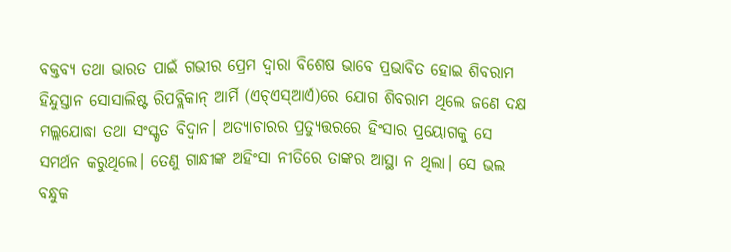ବକ୍ତବ୍ୟ ତଥା ଭାରତ ପାଇଁ ଗଭୀର ପ୍ରେମ ଦ୍ବାରା ବିଶେଷ ଭାବେ ପ୍ରଭାବିତ ହୋଇ ଶିବରାମ ହିନ୍ଦୁସ୍ତାନ ସୋସାଲିଷ୍ଟ ରିପବ୍ଲିକାନ୍ ଆର୍ମି (ଏଚ୍ଏସ୍ଆର୍ଏ)ରେ ଯୋଗ ଶିବରାମ ଥିଲେ ଜଣେ ଦକ୍ଷ ମଲ୍ଲଯୋଦ୍ଧା ତଥା ସଂସ୍କୃତ ବିଦ୍ବାନ। ଅତ୍ୟାଚାରର ପ୍ରତ୍ୟୁତ୍ତରରେ ହିଂସାର ପ୍ରୟୋଗକୁ ସେ ସମର୍ଥନ କରୁଥିଲେ। ତେଣୁ ଗାନ୍ଧୀଙ୍କ ଅହିଂସା ନୀତିରେ ତାଙ୍କର ଆସ୍ଥା ନ ଥିଲା। ସେ ଭଲ ବନ୍ଧୁକ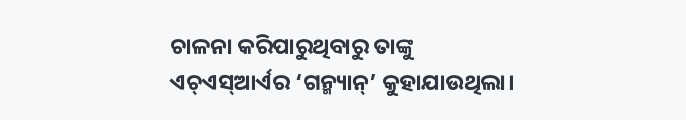ଚାଳନା କରିପାରୁଥିବାରୁ ତାଙ୍କୁ ଏଚ୍ଏସ୍ଆର୍ଏର ‘ଗନ୍ମ୍ୟାନ୍’ କୁହାଯାଉଥିଲା।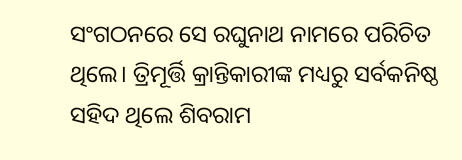ସଂଗଠନରେ ସେ ରଘୁନାଥ ନାମରେ ପରିଚିତ ଥିଲେ। ତ୍ରିମୂର୍ତ୍ତି କ୍ରାନ୍ତିକାରୀଙ୍କ ମଧ୍ୟରୁ ସର୍ବକନିଷ୍ଠ ସହିଦ ଥିଲେ ଶିବରାମ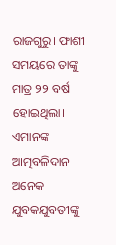ରାଜଗୁରୁ। ଫାଶୀ ସମୟରେ ତାଙ୍କୁ ମାତ୍ର ୨୨ ବର୍ଷ ହୋଇଥିଲା। ଏମାନଙ୍କ ଆତ୍ମବଳିଦାନ ଅନେକ ଯୁବକଯୁବତୀଙ୍କୁ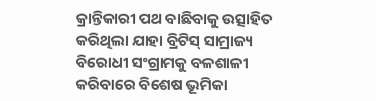କ୍ରାନ୍ତିକାରୀ ପଥ ବାଛିବାକୁ ଉତ୍ସାହିତ କରିଥିଲା ଯାହା ବ୍ରିଟିସ୍ ସାମ୍ରାଜ୍ୟ ବିରୋଧୀ ସଂଗ୍ରାମକୁ ବଳଶାଳୀ କରିବାରେ ବିଶେଷ ଭୂମିକା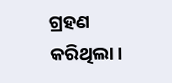ଗ୍ରହଣ କରିଥିଲା।